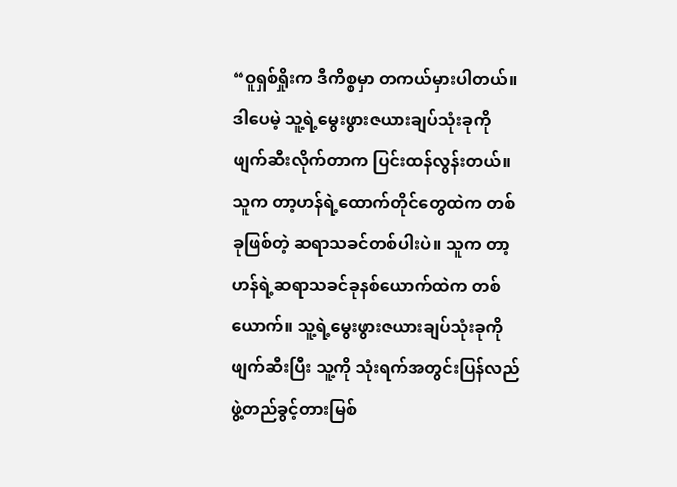“ဝူရှစ်ရှိုးက ဒီကိစ္စမှာ တကယ်မှားပါတယ်။ ဒါပေမဲ့ သူ့ရဲ့မွေးဖွားဇယားချပ်သုံးခုကို ဖျက်ဆီးလိုက်တာက ပြင်းထန်လွန်းတယ်။ သူက တာ့ဟန်ရဲ့ထောက်တိုင်တွေထဲက တစ်ခုဖြစ်တဲ့ ဆရာသခင်တစ်ပါးပဲ။ သူက တာ့ဟန်ရဲ့ဆရာသခင်ခုနစ်ယောက်ထဲက တစ်ယောက်။ သူ့ရဲ့မွေးဖွားဇယားချပ်သုံးခုကိုဖျက်ဆီးပြီး သူ့ကို သုံးရက်အတွင်းပြန်လည်ဖွဲ့တည်ခွင့်တားမြစ်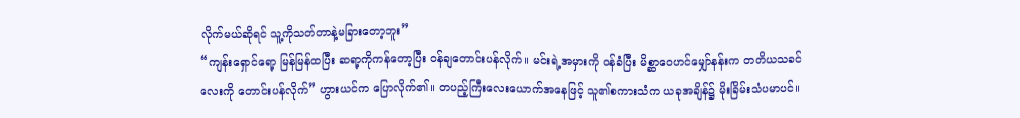လိုက်မယ်ဆိုရင် သူ့ကိုသတ်တာနဲ့မခြားတော့ဘူး”
“ကျန်းရှောင်ရော့ မြန်မြန်ထပြီး ဆရာ့ကိုကန်တော့ပြီး ဝန်ချတောင်းပန်လိုက်။ မင်းရဲ့အမှားကို ဝန်ခံပြီး မိစ္ဆာဝေဟင်မျှော်နန်းက တတိယသခင်လေးကို တောင်းပန်လိုက်” ဟွားယင်က ပြောလိုက်၏။ တပည့်ကြီးလေးယောက်အနေဖြင့် သူ၏စကားသံက ယခုအချိန်၌ မိုးခြိမ်းသံပမာပင်။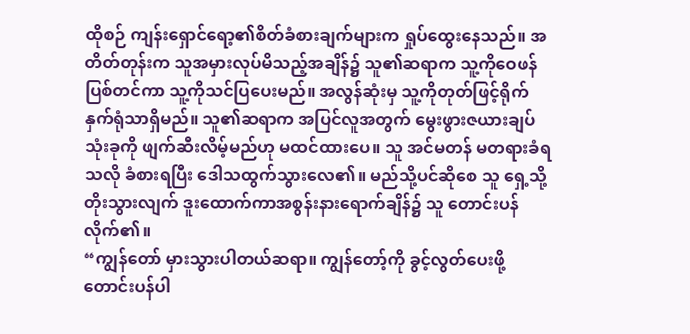ထိုစဉ် ကျန်းရှောင်ရော့၏စိတ်ခံစားချက်များက ရှုပ်ထွေးနေသည်။ အတိတ်တုန်းက သူအမှားလုပ်မိသည့်အချိန်၌ သူ၏ဆရာက သူ့ကိုဝေဖန်ပြစ်တင်ကာ သူ့ကိုသင်ပြပေးမည်။ အလွန်ဆုံးမှ သူ့ကိုတုတ်ဖြင့်ရိုက်နှက်ရုံသာရှိမည်။ သူ၏ဆရာက အပြင်လူအတွက် မွေးဖွားဇယားချပ်သုံးခုကို ဖျက်ဆီးလိမ့်မည်ဟု မထင်ထားပေ။ သူ အင်မတန် မတရားခံရသလို ခံစားရပြီး ဒေါသထွက်သွားလေ၏။ မည်သို့ပင်ဆိုစေ သူ ရှေ့သို့တိုးသွားလျက် ဒူးထောက်ကာအစွန်းနားရောက်ချိန်၌ သူ တောင်းပန်လိုက်၏။
“ကျွန်တော် မှားသွားပါတယ်ဆရာ။ ကျွန်တော့်ကို ခွင့်လွတ်ပေးဖို့ တောင်းပန်ပါ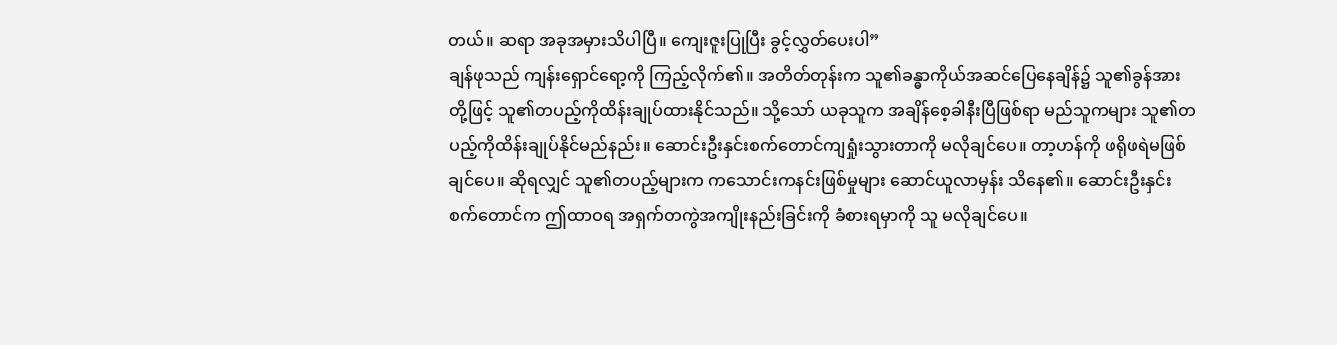တယ်။ ဆရာ အခုအမှားသိပါပြီ။ ကျေးဇူးပြုပြီး ခွင့်လွှတ်ပေးပါ”
ချန်ဖုသည် ကျန်းရှောင်ရော့ကို ကြည့်လိုက်၏။ အတိတ်တုန်းက သူ၏ခန္ဓာကိုယ်အဆင်ပြေနေချိန်၌ သူ၏ခွန်အားတို့ဖြင့် သူ၏တပည့်ကိုထိန်းချုပ်ထားနိုင်သည်။ သို့သော် ယခုသူက အချိန်စေ့ခါနီးပြီဖြစ်ရာ မည်သူကများ သူ၏တပည့်ကိုထိန်းချုပ်နိုင်မည်နည်း။ ဆောင်းဦးနှင်းစက်တောင်ကျရှုံးသွားတာကို မလိုချင်ပေ။ တာ့ဟန်ကို ဖရိုဖရဲမဖြစ်ချင်ပေ။ ဆိုရလျှင် သူ၏တပည့်များက ကသောင်းကနင်းဖြစ်မှုများ ဆောင်ယူလာမှန်း သိနေ၏။ ဆောင်းဦးနှင်းစက်တောင်က ဤထာဝရ အရှက်တကွဲအကျိုးနည်းခြင်းကို ခံစားရမှာကို သူ မလိုချင်ပေ။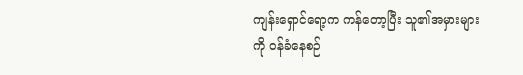ကျန်းရှောင်ရော့က ကန်တော့ပြီး သူ၏အမှားများကို ဝန်ခံနေစဉ်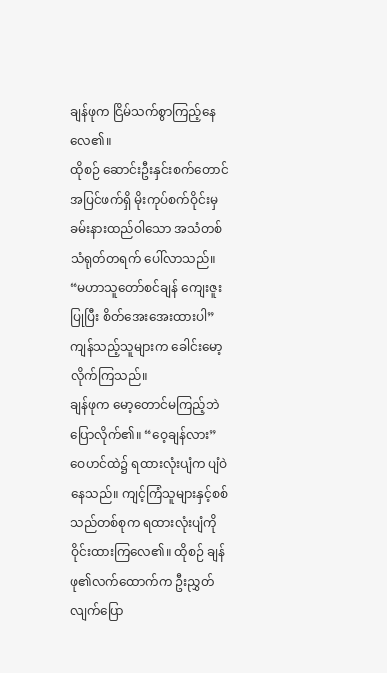ချန်ဖုက ငြိမ်သက်စွာကြည့်နေလေ၏။
ထိုစဉ် ဆောင်းဦးနှင်းစက်တောင်အပြင်ဖက်ရှိ မိုးကုပ်စက်ဝိုင်းမှ ခမ်းနားထည်ဝါသော အသံတစ်သံရုတ်တရက် ပေါ်လာသည်။
“မဟာသူတော်စင်ချန် ကျေးဇူးပြုပြီး စိတ်အေးအေးထားပါ”
ကျန်သည့်သူများက ခေါင်းမော့လိုက်ကြသည်။
ချန်ဖုက မော့တောင်မကြည့်ဘဲ ပြောလိုက်၏။ “ဝေ့ချန်လား”
ဝေဟင်ထဲ၌ ရထားလုံးပျံက ပျံဝဲနေသည်။ ကျင့်ကြံသူများနှင့်စစ်သည်တစ်စုက ရထားလုံးပျံကို ဝိုင်းထားကြလေ၏။ ထိုစဉ် ချန်ဖု၏လက်ထောက်က ဦးညွှတ်လျက်ပြော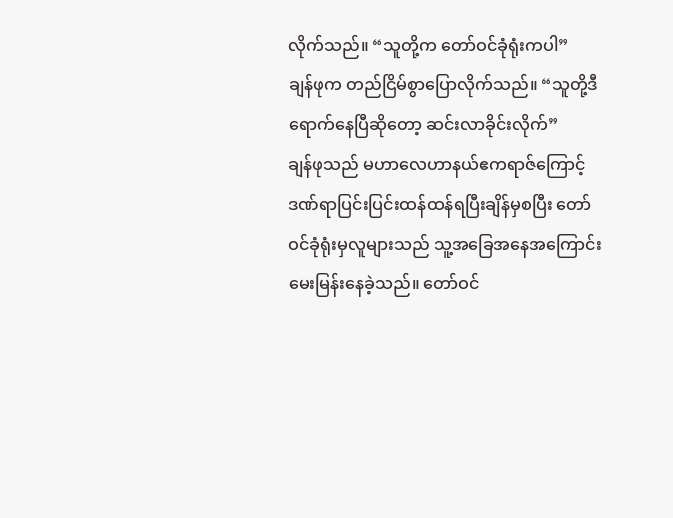လိုက်သည်။ “သူတို့က တော်ဝင်ခုံရုံးကပါ”
ချန်ဖုက တည်ငြိမ်စွာပြောလိုက်သည်။ “သူတို့ဒီရောက်နေပြီဆိုတော့ ဆင်းလာခိုင်းလိုက်”
ချန်ဖုသည် မဟာလေဟာနယ်ဧကရာဇ်ကြောင့် ဒဏ်ရာပြင်းပြင်းထန်ထန်ရပြီးချိန်မှစပြီး တော်ဝင်ခုံရုံးမှလူများသည် သူ့အခြေအနေအကြောင်း မေးမြန်းနေခဲ့သည်။ တော်ဝင်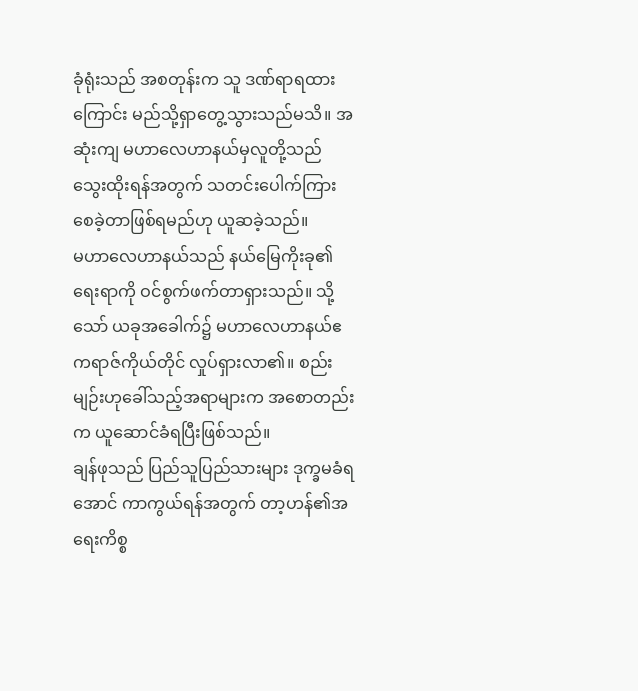ခုံရုံးသည် အစတုန်းက သူ ဒဏ်ရာရထားကြောင်း မည်သို့ရှာတွေ့သွားသည်မသိ။ အဆုံးကျ မဟာလေဟာနယ်မှလူတို့သည် သွေးထိုးရန်အတွက် သတင်းပေါက်ကြားစေခဲ့တာဖြစ်ရမည်ဟု ယူဆခဲ့သည်။
မဟာလေဟာနယ်သည် နယ်မြေကိုးခု၏ရေးရာကို ဝင်စွက်ဖက်တာရှားသည်။ သို့သော် ယခုအခေါက်၌ မဟာလေဟာနယ်ဧကရာဇ်ကိုယ်တိုင် လှုပ်ရှားလာ၏။ စည်းမျဉ်းဟုခေါ်သည့်အရာများက အစောတည်းက ယူဆောင်ခံရပြီးဖြစ်သည်။
ချန်ဖုသည် ပြည်သူပြည်သားများ ဒုက္ခမခံရအောင် ကာကွယ်ရန်အတွက် တာ့ဟန်၏အရေးကိစ္စ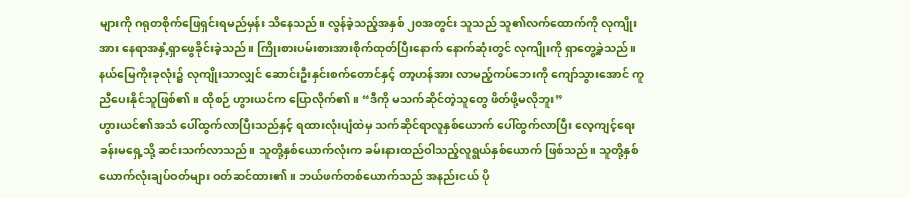များကို ဂရုတစိုက်ဖြေရှင်းရမည်မှန်း သိနေသည်။ လွန်ခဲ့သည့်အနှစ် ၂၀အတွင်း သူသည် သူ၏လက်ထောက်ကို လုကျိုးအား နေရာအနှံ့ရှာဖွေခိုင်းခဲ့သည်။ ကြိုးစားပမ်းစားအားစိုက်ထုတ်ပြီးနောက် နောက်ဆုံးတွင် လုကျိုးကို ရှာတွေ့ခဲ့သည်။ နယ်မြေကိုးခုလုံး၌ လုကျိုးသာလျှင် ဆောင်းဦးနှင်းစက်တောင်နှင့် တာ့ဟန်အား လာမည့်ကပ်ဘေးကို ကျော်သွားအောင် ကူညီပေးနိုင်သူဖြစ်၏။ ထိုစဉ် ဟွားယင်က ပြောလိုက်၏။ “ဒီကို မသက်ဆိုင်တဲ့သူတွေ ဖိတ်ဖို့မလိုဘူး”
ဟွားယင်၏အသံ ပေါ်ထွက်လာပြီးသည်နှင့် ရထားလုံးပျံထဲမှ သက်ဆိုင်ရာလူနှစ်ယောက် ပေါ်ထွက်လာပြီး လေ့ကျင့်ရေးခန်းမရှေ့သို့ ဆင်းသက်လာသည်။ သူတို့နှစ်ယောက်လုံးက ခမ်းနားထည်ဝါသည့်လူရွယ်နှစ်ယောက် ဖြစ်သည်။ သူတို့နှစ်ယောက်လုံးချပ်ဝတ်များ ဝတ်ဆင်ထား၏။ ဘယ်ဖက်တစ်ယောက်သည် အနည်းငယ် ပို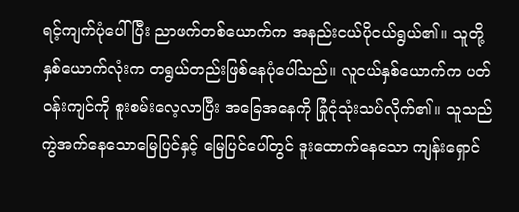ရင့်ကျက်ပုံပေါ်ပြီး ညာဖက်တစ်ယောက်က အနည်းငယ်ပိုငယ်ရွယ်၏။ သူတို့နှစ်ယောက်လုံးက တရွယ်တည်းဖြစ်နေပုံပေါ်သည်။ လူငယ်နှစ်ယောက်က ပတ်ဝန်းကျင်ကို စူးစမ်းလေ့လာပြီး အခြေအနေကို ခြုံငုံသုံးသပ်လိုက်၏။ သူသည် ကွဲအက်နေသောမြေပြင်နှင့် မြေပြင်ပေါ်တွင် ဒူးထောက်နေသော ကျန်းရှောင်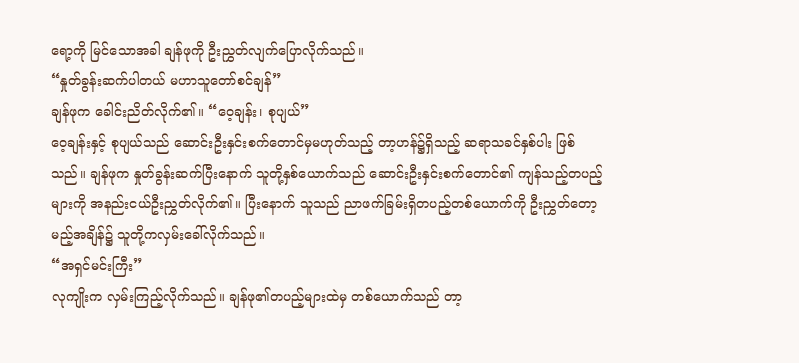ရော့ကို မြင်သောအခါ ချန်ဖုကို ဦးညွှတ်လျက်ပြောလိုက်သည်။
“နှုတ်ခွန်းဆက်ပါတယ် မဟာသူတော်စင်ချန်”
ချန်ဖုက ခေါင်းညိတ်လိုက်၏။ “ဝေ့ချန်း၊ စုပျယ်”
ဝေ့ချန်းနှင့် စုပျယ်သည် ဆောင်းဦးနှင်းစက်တောင်မှမဟုတ်သည့် တာ့ဟန်၌ရှိသည့် ဆရာသခင်နှစ်ပါး ဖြစ်သည်။ ချန်ဖုက နှုတ်ခွန်းဆက်ပြီးနောက် သူတို့နှစ်ယောက်သည် ဆောင်းဦးနှင်းစက်တောင်၏ ကျန်သည့်တပည့်များကို အနည်းငယ်ဦးညွှတ်လိုက်၏။ ပြီးနောက် သူသည် ညာဖက်ခြမ်းရှိတပည့်တစ်ယောက်ကို ဦးညွှတ်တော့မည့်အချိန်၌ သူတို့ကလှမ်းခေါ်လိုက်သည်။
“အရှင်မင်းကြီး”
လုကျိုးက လှမ်းကြည့်လိုက်သည်။ ချန်ဖု၏တပည့်များထဲမှ တစ်ယောက်သည် တာ့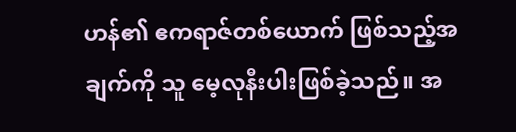ဟန်၏ ဧကရာဇ်တစ်ယောက် ဖြစ်သည့်အချက်ကို သူ မေ့လုနီးပါးဖြစ်ခဲ့သည်။ အ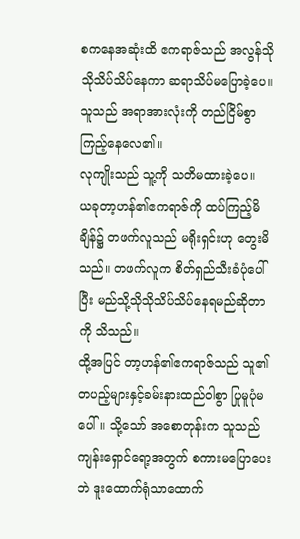စကနေအဆုံးထိ ဧကရာဇ်သည် အလွန်သိုသိုသိပ်သိပ်နေကာ ဆရာသိပ်မပြောခဲ့ပေ။ သူသည် အရာအားလုံးကို တည်ငြိမ်စွာကြည့်နေလေ၏။
လုကျိုးသည် သူ့ကို သတိမထားခဲ့ပေ။
ယခုတာ့ဟန်၏ဧကရာဇ်ကို ထပ်ကြည့်မိချိန်၌ တဖက်လူသည် မရိုးရှင်းဟု တွေးမိသည်။ တဖက်လူက စိတ်ရှည်သီးခံပုံပေါ်ပြီး မည်သို့သိုသိုသိပ်သိပ်နေရမည်ဆိုတာကို သိသည်။
ထို့အပြင် တာ့ဟန်၏ဧကရာဇ်သည် သူ၏တပည့်များနှင့်ခမ်းနားထည်ဝါစွာ ပြုမူပုံမပေါ်။ သို့သော် အစောတုန်းက သူသည် ကျန်းရှောင်ရော့အတွက် စကားမပြောပေးဘဲ ဒူးထောက်ရုံသာထောက်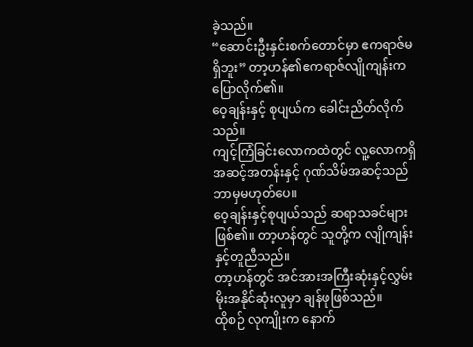ခဲ့သည်။
“ဆောင်းဦးနှင်းစက်တောင်မှာ ဧကရာဇ်မရှိဘူး” တာ့ဟန်၏ဧကရာဇ်လျိုကျန်းက ပြောလိုက်၏။
ဝေ့ချန်းနှင့် စုပျယ်က ခေါင်းညိတ်လိုက်သည်။
ကျင့်ကြံခြင်းလောကထဲတွင် လူ့လောကရှိအဆင့်အတန်းနှင့် ဂုဏ်သိမ်အဆင့်သည် ဘာမှမဟုတ်ပေ။
ဝေ့ချန်းနှင့်စုပျယ်သည် ဆရာသခင်များဖြစ်၏။ တာ့ဟန်တွင် သူတို့က လျိုကျန်းနှင့်တူညီသည်။
တာ့ဟန်တွင် အင်အားအကြီးဆုံးနှင့်လွှမ်းမိုးအနိုင်ဆုံးလူမှာ ချန်ဖုဖြစ်သည်။
ထိုစဉ် လုကျိုးက နောက်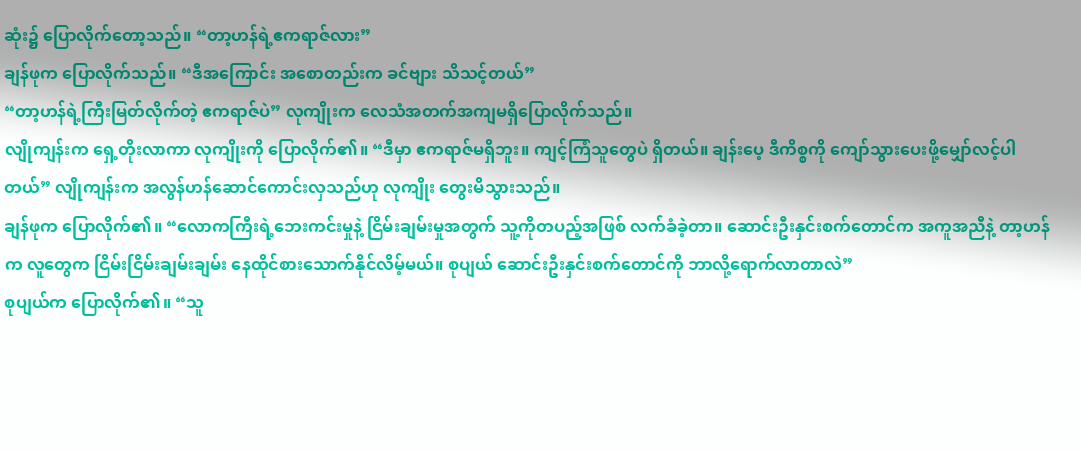ဆုံး၌ ပြောလိုက်တော့သည်။ “တာ့ဟန်ရဲ့ဧကရာဇ်လား”
ချန်ဖုက ပြောလိုက်သည်။ “ဒီအကြောင်း အစောတည်းက ခင်ဗျား သိသင့်တယ်”
“တာ့ဟန်ရဲ့ကြီးမြတ်လိုက်တဲ့ ဧကရာဇ်ပဲ” လုကျိုးက လေသံအတက်အကျမရှိပြောလိုက်သည်။
လျိုကျန်းက ရှေ့တိုးလာကာ လုကျိုးကို ပြောလိုက်၏။ “ဒီမှာ ဧကရာဇ်မရှိဘူး။ ကျင့်ကြံသူတွေပဲ ရှိတယ်။ ချန်းပေ့ ဒီကိစ္စကို ကျော်သွားပေးဖို့မျှော်လင့်ပါတယ်” လျိုကျန်းက အလွန်ဟန်ဆောင်ကောင်းလှသည်ဟု လုကျိုး တွေးမိသွားသည်။
ချန်ဖုက ပြောလိုက်၏။ “လောကကြီးရဲ့ဘေးကင်းမှုနဲ့ ငြိမ်းချမ်းမှုအတွက် သူ့ကိုတပည့်အဖြစ် လက်ခံခဲ့တာ။ ဆောင်းဦးနှင်းစက်တောင်က အကူအညီနဲ့ တာ့ဟန်က လူတွေက ငြိမ်းငြိမ်းချမ်းချမ်း နေထိုင်စားသောက်နိုင်လိမ့်မယ်။ စုပျယ် ဆောင်းဦးနှင်းစက်တောင်ကို ဘာလို့ရောက်လာတာလဲ”
စုပျယ်က ပြောလိုက်၏။ “သူ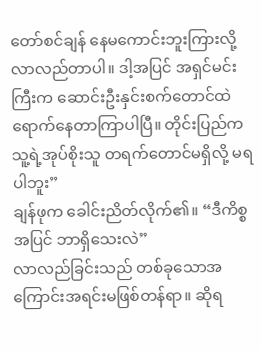တော်စင်ချန် နေမကောင်းဘူးကြားလို့ လာလည်တာပါ။ ဒါ့အပြင် အရှင်မင်းကြီးက ဆောင်းဦးနှင်းစက်တောင်ထဲ ရောက်နေတာကြာပါပြီ။ တိုင်းပြည်က သူ့ရဲ့အုပ်စိုးသူ တရက်တောင်မရှိလို့ မရပါဘူး”
ချန်ဖုက ခေါင်းညိတ်လိုက်၏။ “ဒီကိစ္စအပြင် ဘာရှိသေးလဲ”
လာလည်ခြင်းသည် တစ်ခုသောအကြောင်းအရင်းမဖြစ်တန်ရာ။ ဆိုရ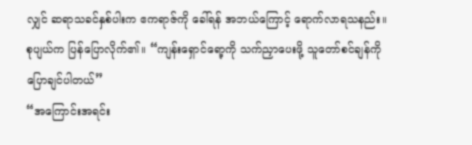လျှင် ဆရာသခင်နှစ်ပါးက ဧကရာဇ်ကို ခေါ်ရန် အဘယ်ကြောင့် ရောက်လာရသနည်း။
စုပျယ်က ပြန်ပြောလိုက်၏။ “ကျန်းရှောင်ရော့ကို သက်ညှာပေးဖို့ သူတော်စင်ချန်ကို ပြောချင်ပါတယ်”
“အကြောင်းအရင်း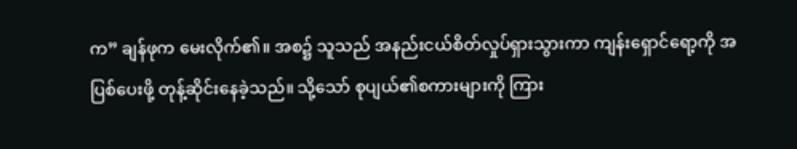က” ချန်ဖုက မေးလိုက်၏။ အစ၌ သူသည် အနည်းငယ်စိတ်လှုပ်ရှားသွားကာ ကျန်းရှောင်ရော့ကို အပြစ်ပေးဖို့ တုန့်ဆိုင်းနေခဲ့သည်။ သို့သော် စုပျယ်၏စကားများကို ကြား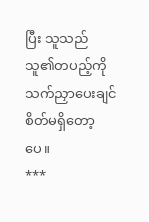ပြီး သူသည် သူ၏တပည့်ကို သက်ညှာပေးချင်စိတ်မရှိတော့ပေ။
***